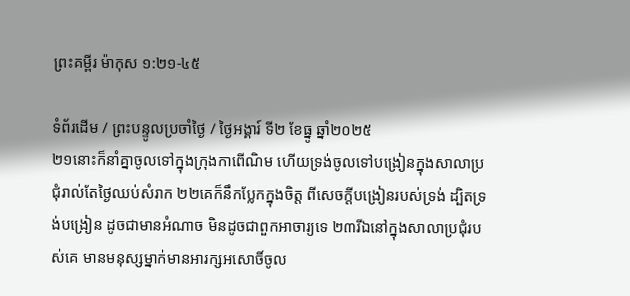ព្រះគម្ពីរ ម៉ាកុស ១:២១-៤៥

ទំព័រដើម / ព្រះបន្ទូលប្រចាំថ្ងៃ / ថ្ងៃអង្គារ៍ ទី២ ខែធ្នូ ឆ្នាំ២០២៥
២១នោះក៏នាំគ្នាចូលទៅក្នុងក្រុងកាពើ‌ណិម ហើយទ្រង់ចូលទៅបង្រៀនក្នុងសាលាប្រជុំរាល់តែថ្ងៃឈប់សំរាក ២២គេក៏នឹកប្លែកក្នុងចិត្ត ពីសេចក្ដីបង្រៀនរបស់ទ្រង់ ដ្បិតទ្រង់បង្រៀន ដូចជាមានអំណាច មិនដូចជាពួកអាចារ្យទេ ២៣រីឯនៅក្នុងសាលាប្រជុំរបស់គេ មានមនុស្សម្នាក់មានអារក្ស‌អសោចិ៍ចូល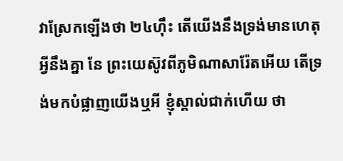វាស្រែកឡើងថា ២៤ហ៊ឹះ តើយើងនឹងទ្រង់មានហេតុអ្វីនឹងគ្នា នែ ព្រះ‌យេស៊ូវពីភូមិណា‌សារ៉ែតអើយ តើទ្រង់មកបំផ្លាញយើងឬអី ខ្ញុំស្គាល់ជាក់ហើយ ថា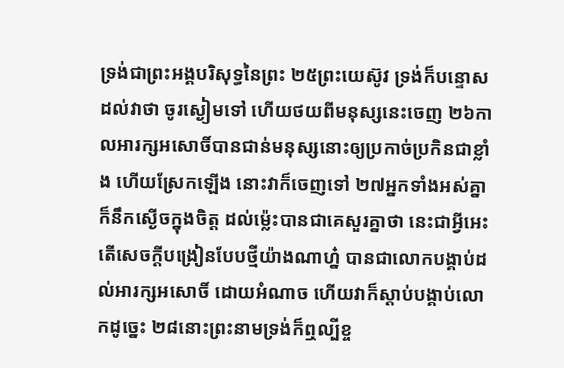ទ្រង់ជាព្រះ‌អង្គបរិសុទ្ធនៃព្រះ ២៥ព្រះ‌យេស៊ូវ ទ្រង់ក៏បន្ទោសដល់វាថា ចូរស្ងៀមទៅ ហើយថយពីមនុស្សនេះចេញ ២៦កាលអារក្ស‌អសោចិ៍បានជាន់មនុស្សនោះឲ្យប្រកាច់‌ប្រកិនជាខ្លាំង ហើយស្រែកឡើង នោះវាក៏ចេញទៅ ២៧អ្នកទាំងអស់គ្នាក៏នឹកស្ងើចក្នុងចិត្ត ដល់ម៉្លេះបានជាគេសួរគ្នាថា នេះជាអ្វីអេះ តើសេចក្ដីបង្រៀនបែបថ្មីយ៉ាងណាហ្ន៎ បានជាលោកបង្គាប់ដល់អារក្ស‌អសោចិ៍ ដោយអំណាច ហើយវាក៏ស្តាប់បង្គាប់លោកដូច្នេះ ២៨នោះព្រះ‌នាមទ្រង់ក៏ឮល្បីខ្ច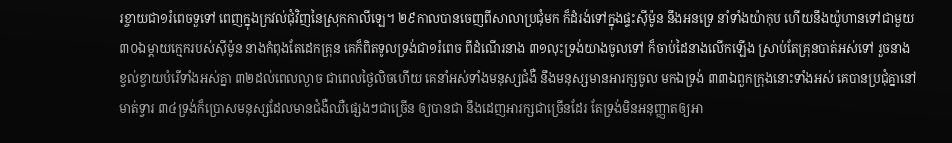រ‌ខ្ចាយជា១រំពេចទួទៅ ពេញក្នុងក្រវល់ជុំ‌វិញនៃស្រុកកាលី‌ឡេ។ ២៩កាលបានចេញពីសាលាប្រជុំមក ក៏ដំរង់ទៅក្នុងផ្ទះស៊ីម៉ូន នឹងអនទ្រេ នាំទាំងយ៉ាកុប ហើយនឹងយ៉ូហានទៅជាមួយ ៣០ឯម្តាយក្មេករបស់ស៊ីម៉ូន នាងកំពុងតែដេកគ្រុន គេក៏ពិតទូលទ្រង់ជា១រំពេច ពីដំណើរនាង ៣១លុះទ្រង់យាងចូលទៅ ក៏ចាប់ដៃនាងលើកឡើង ស្រាប់តែគ្រុនបាត់អស់ទៅ រួចនាងខ្វល់‌ខ្វាយបំរើទាំងអស់គ្នា ៣២ដល់ពេលល្ងាច ជាពេលថ្ងៃលិចហើយ គេនាំអស់ទាំងមនុស្សជំងឺ នឹងមនុស្សមានអារក្សចូល មកឯទ្រង់ ៣៣ឯពួកក្រុងនោះទាំងអស់ គេបានប្រជុំគ្នានៅមាត់ទ្វារ ៣៤ទ្រង់ក៏ប្រោសមនុស្សដែលមានជំងឺឈឺផ្សេងៗជាច្រើន ឲ្យបានជា នឹងដេញអារក្សជាច្រើនដែរ តែទ្រង់មិនអនុញ្ញាតឲ្យអា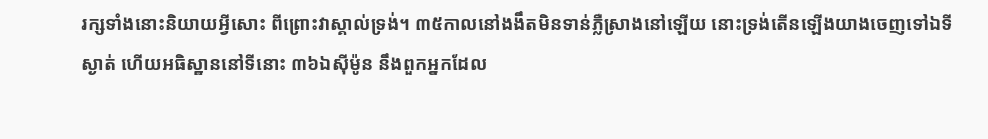រក្សទាំងនោះនិយាយអ្វីសោះ ពីព្រោះវាស្គាល់ទ្រង់។ ៣៥កាលនៅងងឹតមិនទាន់ភ្លឺស្រាងនៅឡើយ នោះទ្រង់តើនឡើងយាងចេញទៅឯទីស្ងាត់ ហើយអធិស្ឋាននៅទីនោះ ៣៦ឯស៊ីម៉ូន នឹងពួកអ្នកដែល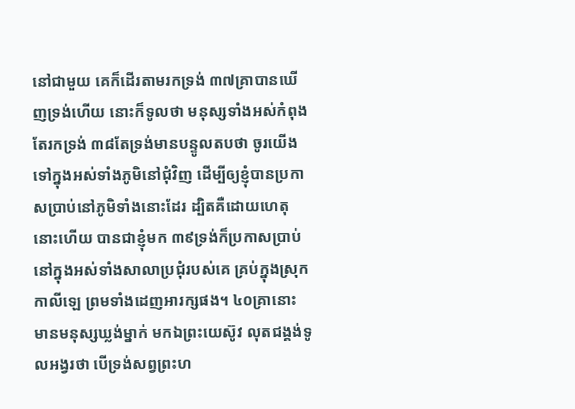នៅជាមួយ គេក៏ដើរតាមរកទ្រង់ ៣៧គ្រាបានឃើញទ្រង់ហើយ នោះក៏ទូលថា មនុស្សទាំងអស់កំពុងតែរកទ្រង់ ៣៨តែទ្រង់មានបន្ទូលតបថា ចូរយើងទៅក្នុងអស់ទាំងភូមិនៅជុំ‌វិញ ដើម្បីឲ្យខ្ញុំបានប្រកាសប្រាប់នៅភូមិទាំងនោះដែរ ដ្បិតគឺដោយហេតុនោះហើយ បានជាខ្ញុំមក ៣៩ទ្រង់ក៏ប្រកាសប្រាប់នៅក្នុងអស់ទាំងសាលាប្រជុំរបស់គេ គ្រប់ក្នុងស្រុកកាលី‌ឡេ ព្រមទាំងដេញអារក្សផង។ ៤០គ្រានោះ មានមនុស្សឃ្លង់ម្នាក់ មកឯព្រះ‌យេស៊ូវ លុតជង្គង់ទូលអង្វរថា បើទ្រង់សព្វព្រះ‌ហ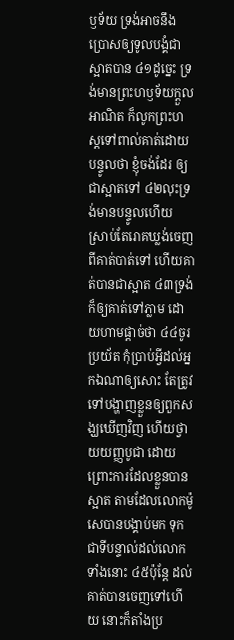ឫទ័យ ទ្រង់អាចនឹងប្រោសឲ្យទូលបង្គំជាស្អាតបាន ៤១ដូច្នេះ ទ្រង់មានព្រះ‌ហឫទ័យក្តួលអាណិត ក៏លូកព្រះ‌ហស្តទៅពាល់គាត់ដោយបន្ទូលថា ខ្ញុំចង់ដែរ ឲ្យជាស្អាតទៅ ៤២លុះទ្រង់មានបន្ទូលហើយ ស្រាប់តែរោគឃ្លង់ចេញពីគាត់បាត់ទៅ ហើយគាត់បានជាស្អាត ៤៣ទ្រង់ក៏ឲ្យគាត់ទៅភ្លាម ដោយហាមផ្តាច់ថា ៤៤ចូរប្រយ័ត កុំប្រាប់អ្វីដល់អ្នកឯណាឲ្យសោះ តែត្រូវទៅបង្ហាញខ្លួនឲ្យពួកសង្ឃឃើញវិញ ហើយថ្វាយយញ្ញ‌បូជា ដោយព្រោះការដែលខ្លួនបានស្អាត តាមដែលលោកម៉ូសេបានបង្គាប់មក ទុកជាទីបន្ទាល់ដល់លោកទាំងនោះ ៤៥ប៉ុន្តែ ដល់គាត់បានចេញទៅហើយ នោះក៏តាំងប្រ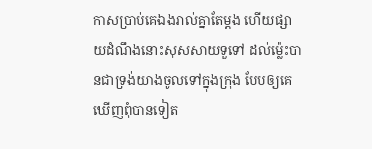កាសប្រាប់គេឯងរាល់គ្នាតែម្តង ហើយផ្សាយដំណឹងនោះសុស‌សាយទួទៅ ដល់‌ម៉្លេះបានជាទ្រង់យាងចូលទៅក្នុងក្រុង បែបឲ្យគេឃើញពុំបានទៀត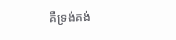គឺទ្រង់គង់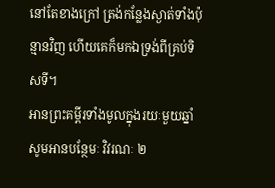នៅតែខាងក្រៅ ត្រង់កន្លែងស្ងាត់ទាំងប៉ុន្មានវិញ ហើយគេក៏មកឯទ្រង់ពីគ្រប់ទិស‌ទី។
អានព្រះគម្ពីរទាំងមូលក្នុងរយៈមួយឆ្នាំ
សូមអានបន្ថែមៈ វិវរណៈ ២